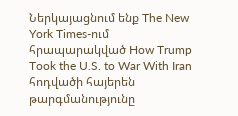Ներկայացնում ենք The New York Times-ում հրապարակված How Trump Took the U.S. to War With Iran հոդվածի հայերեն թարգմանությունը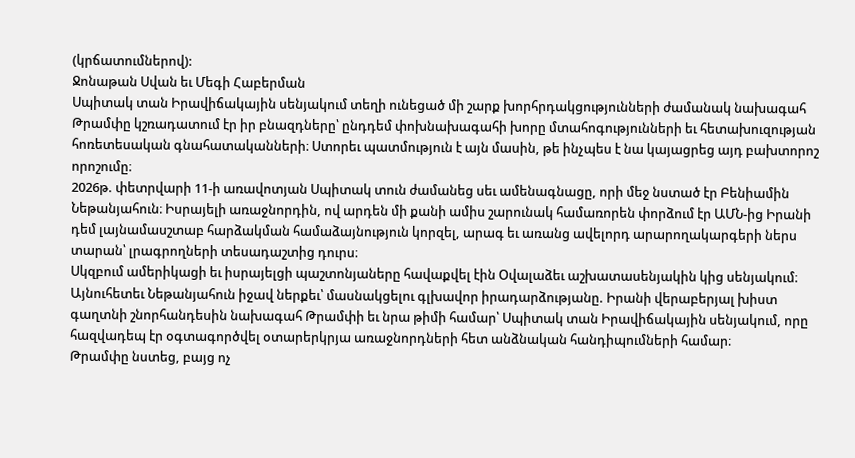(կրճատումներով):
Ջոնաթան Սվան եւ Մեգի Հաբերման
Սպիտակ տան Իրավիճակային սենյակում տեղի ունեցած մի շարք խորհրդակցությունների ժամանակ նախագահ Թրամփը կշռադատում էր իր բնազդները՝ ընդդեմ փոխնախագահի խորը մտահոգությունների եւ հետախուզության հոռետեսական գնահատականների։ Ստորեւ պատմություն է այն մասին, թե ինչպես է նա կայացրեց այդ բախտորոշ որոշումը։
2026թ. փետրվարի 11-ի առավոտյան Սպիտակ տուն ժամանեց սեւ ամենագնացը, որի մեջ նստած էր Բենիամին Նեթանյահուն։ Իսրայելի առաջնորդին, ով արդեն մի քանի ամիս շարունակ համառորեն փորձում էր ԱՄՆ-ից Իրանի դեմ լայնամասշտաբ հարձակման համաձայնություն կորզել, արագ եւ առանց ավելորդ արարողակարգերի ներս տարան՝ լրագրողների տեսադաշտից դուրս։
Սկզբում ամերիկացի եւ իսրայելցի պաշտոնյաները հավաքվել էին Օվալաձեւ աշխատասենյակին կից սենյակում։ Այնուհետեւ Նեթանյահուն իջավ ներքեւ՝ մասնակցելու գլխավոր իրադարձությանը. Իրանի վերաբերյալ խիստ գաղտնի շնորհանդեսին նախագահ Թրամփի եւ նրա թիմի համար՝ Սպիտակ տան Իրավիճակային սենյակում, որը հազվադեպ էր օգտագործվել օտարերկրյա առաջնորդների հետ անձնական հանդիպումների համար։
Թրամփը նստեց, բայց ոչ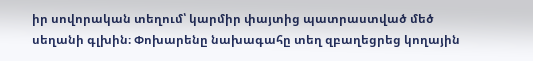իր սովորական տեղում՝ կարմիր փայտից պատրաստված մեծ սեղանի գլխին։ Փոխարենը նախագահը տեղ զբաղեցրեց կողային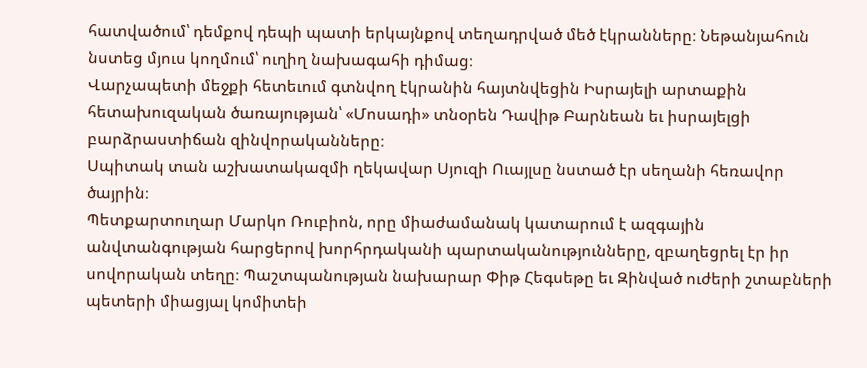հատվածում՝ դեմքով դեպի պատի երկայնքով տեղադրված մեծ էկրանները։ Նեթանյահուն նստեց մյուս կողմում՝ ուղիղ նախագահի դիմաց։
Վարչապետի մեջքի հետեւում գտնվող էկրանին հայտնվեցին Իսրայելի արտաքին հետախուզական ծառայության՝ «Մոսադի» տնօրեն Դավիթ Բարնեան եւ իսրայելցի բարձրաստիճան զինվորականները։
Սպիտակ տան աշխատակազմի ղեկավար Սյուզի Ուայլսը նստած էր սեղանի հեռավոր ծայրին։
Պետքարտուղար Մարկո Ռուբիոն, որը միաժամանակ կատարում է ազգային անվտանգության հարցերով խորհրդականի պարտականությունները, զբաղեցրել էր իր սովորական տեղը։ Պաշտպանության նախարար Փիթ Հեգսեթը եւ Զինված ուժերի շտաբների պետերի միացյալ կոմիտեի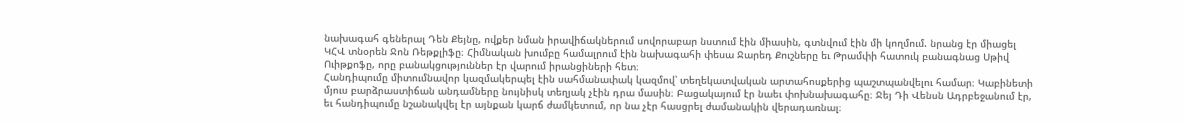նախագահ գեներալ Դեն Քեյնը, ովքեր նման իրավիճակներում սովորաբար նստում էին միասին, գտնվում էին մի կողմում. նրանց էր միացել ԿՀՎ տնօրեն Ջոն Ռեթքլիֆը։ Հիմնական խումբը համալրում էին նախագահի փեսա Ջարեդ Քուշները եւ Թրամփի հատուկ բանագնաց Սթիվ Ուիթքոֆը, որը բանակցություններ էր վարում իրանցիների հետ։
Հանդիպումը միտումնավոր կազմակերպել էին սահմանափակ կազմով՝ տեղեկատվական արտահոսքերից պաշտպանվելու համար։ Կաբինետի մյուս բարձրաստիճան անդամները նույնիսկ տեղյակ չէին դրա մասին։ Բացակայում էր նաեւ փոխնախագահը։ Ջեյ Դի Վենսն Ադրբեջանում էր, եւ հանդիպումը նշանակվել էր այնքան կարճ ժամկետում, որ նա չէր հասցրել ժամանակին վերադառնալ։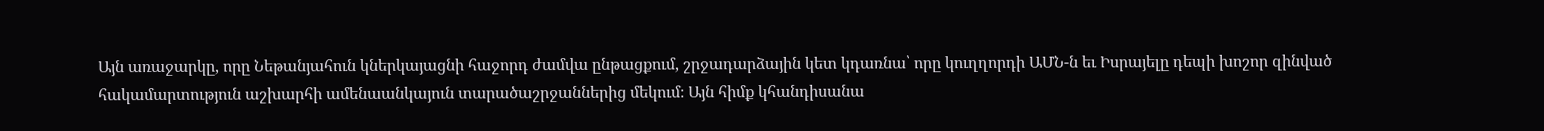Այն առաջարկը, որը Նեթանյահուն կներկայացնի հաջորդ ժամվա ընթացքում, շրջադարձային կետ կդառնա՝ որը կուղղորդի ԱՄՆ-ն եւ Իսրայելը դեպի խոշոր զինված հակամարտություն աշխարհի ամենաանկայուն տարածաշրջաններից մեկում։ Այն հիմք կհանդիսանա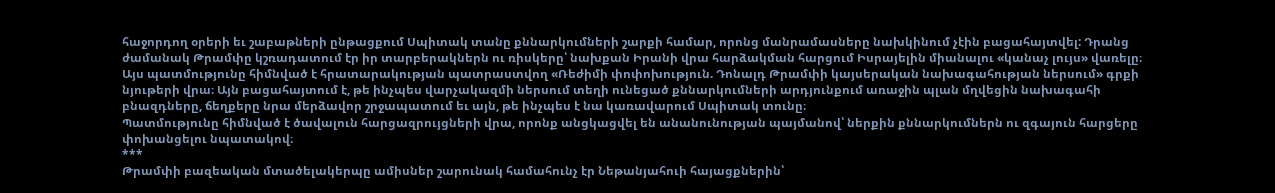հաջորդող օրերի եւ շաբաթների ընթացքում Սպիտակ տանը քննարկումների շարքի համար, որոնց մանրամասները նախկինում չէին բացահայտվել: Դրանց ժամանակ Թրամփը կշռադատում էր իր տարբերակներն ու ռիսկերը՝ նախքան Իրանի վրա հարձակման հարցում Իսրայելին միանալու «կանաչ լույս» վառելը։
Այս պատմությունը հիմնված է հրատարակության պատրաստվող «Ռեժիմի փոփոխություն. Դոնալդ Թրամփի կայսերական նախագահության ներսում» գրքի նյութերի վրա։ Այն բացահայտում է, թե ինչպես վարչակազմի ներսում տեղի ունեցած քննարկումների արդյունքում առաջին պլան մղվեցին նախագահի բնազդները, ճեղքերը նրա մերձավոր շրջապատում եւ այն, թե ինչպես է նա կառավարում Սպիտակ տունը։
Պատմությունը հիմնված է ծավալուն հարցազրույցների վրա, որոնք անցկացվել են անանունության պայմանով՝ ներքին քննարկումներն ու զգայուն հարցերը փոխանցելու նպատակով։
***
Թրամփի բազեական մտածելակերպը ամիսներ շարունակ համահունչ էր Նեթանյահուի հայացքներին՝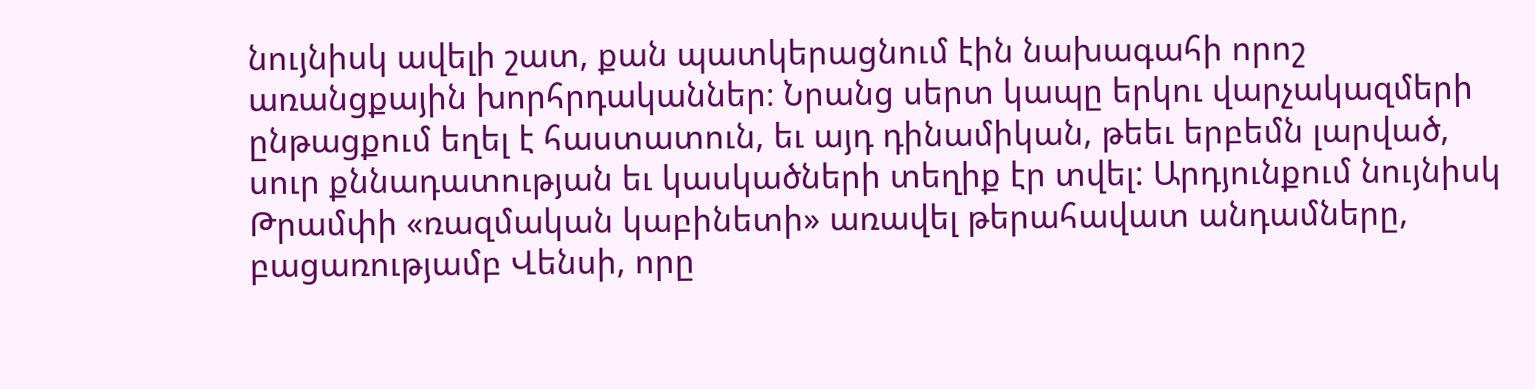նույնիսկ ավելի շատ, քան պատկերացնում էին նախագահի որոշ առանցքային խորհրդականներ։ Նրանց սերտ կապը երկու վարչակազմերի ընթացքում եղել է հաստատուն, եւ այդ դինամիկան, թեեւ երբեմն լարված, սուր քննադատության եւ կասկածների տեղիք էր տվել: Արդյունքում նույնիսկ Թրամփի «ռազմական կաբինետի» առավել թերահավատ անդամները, բացառությամբ Վենսի, որը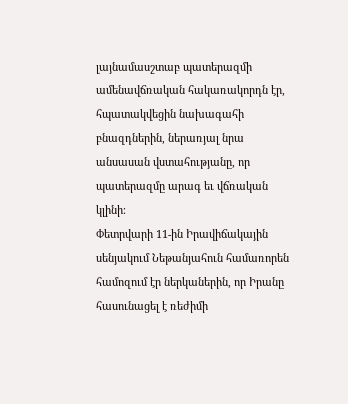լայնամասշտաբ պատերազմի ամենավճռական հակառակորդն էր, հպատակվեցին նախագահի բնազդներին, ներառյալ նրա անսասան վստահությանը, որ պատերազմը արագ եւ վճռական կլինի։
Փետրվարի 11-ին Իրավիճակային սենյակում Նեթանյահուն համառորեն համոզում էր ներկաներին, որ Իրանը հասունացել է ռեժիմի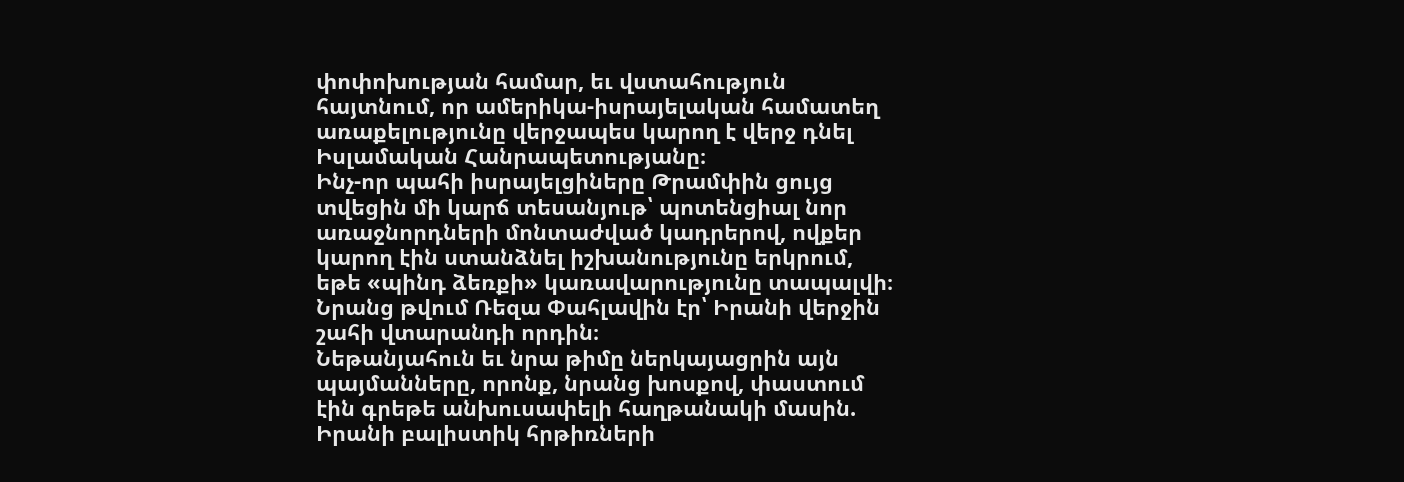փոփոխության համար, եւ վստահություն հայտնում, որ ամերիկա-իսրայելական համատեղ առաքելությունը վերջապես կարող է վերջ դնել Իսլամական Հանրապետությանը։
Ինչ-որ պահի իսրայելցիները Թրամփին ցույց տվեցին մի կարճ տեսանյութ՝ պոտենցիալ նոր առաջնորդների մոնտաժված կադրերով, ովքեր կարող էին ստանձնել իշխանությունը երկրում, եթե «պինդ ձեռքի» կառավարությունը տապալվի։ Նրանց թվում Ռեզա Փահլավին էր՝ Իրանի վերջին շահի վտարանդի որդին։
Նեթանյահուն եւ նրա թիմը ներկայացրին այն պայմանները, որոնք, նրանց խոսքով, փաստում էին գրեթե անխուսափելի հաղթանակի մասին. Իրանի բալիստիկ հրթիռների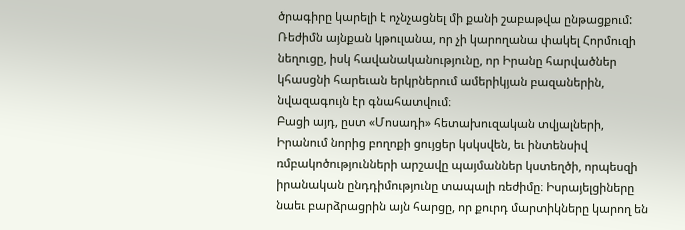ծրագիրը կարելի է ոչնչացնել մի քանի շաբաթվա ընթացքում: Ռեժիմն այնքան կթուլանա, որ չի կարողանա փակել Հորմուզի նեղուցը, իսկ հավանականությունը, որ Իրանը հարվածներ կհասցնի հարեւան երկրներում ամերիկյան բազաներին, նվազագույն էր գնահատվում։
Բացի այդ, ըստ «Մոսադի» հետախուզական տվյալների, Իրանում նորից բողոքի ցույցեր կսկսվեն, եւ ինտենսիվ ռմբակոծությունների արշավը պայմաններ կստեղծի, որպեսզի իրանական ընդդիմությունը տապալի ռեժիմը։ Իսրայելցիները նաեւ բարձրացրին այն հարցը, որ քուրդ մարտիկները կարող են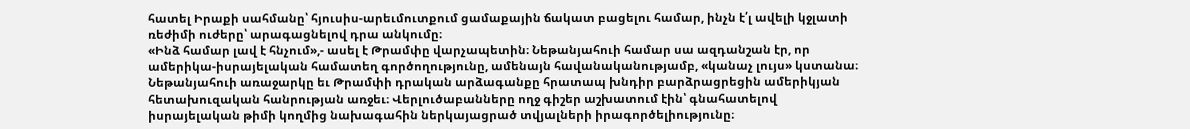հատել Իրաքի սահմանը՝ հյուսիս-արեւմուտքում ցամաքային ճակատ բացելու համար, ինչն է՛լ ավելի կջլատի ռեժիմի ուժերը՝ արագացնելով դրա անկումը։
«Ինձ համար լավ է հնչում»,- ասել է Թրամփը վարչապետին։ Նեթանյահուի համար սա ազդանշան էր, որ ամերիկա-իսրայելական համատեղ գործողությունը, ամենայն հավանականությամբ, «կանաչ լույս» կստանա։
Նեթանյահուի առաջարկը եւ Թրամփի դրական արձագանքը հրատապ խնդիր բարձրացրեցին ամերիկյան հետախուզական հանրության առջեւ։ Վերլուծաբանները ողջ գիշեր աշխատում էին՝ գնահատելով իսրայելական թիմի կողմից նախագահին ներկայացրած տվյալների իրագործելիությունը։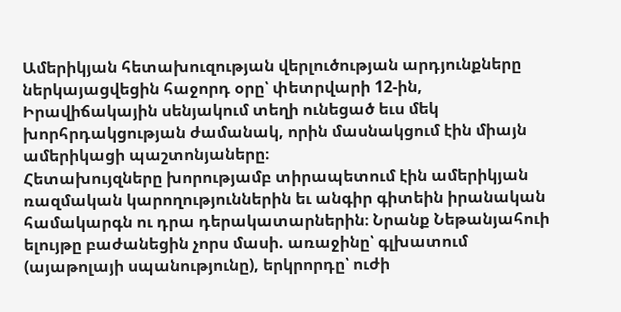Ամերիկյան հետախուզության վերլուծության արդյունքները ներկայացվեցին հաջորդ օրը՝ փետրվարի 12-ին, Իրավիճակային սենյակում տեղի ունեցած եւս մեկ խորհրդակցության ժամանակ, որին մասնակցում էին միայն ամերիկացի պաշտոնյաները։
Հետախույզները խորությամբ տիրապետում էին ամերիկյան ռազմական կարողություններին եւ անգիր գիտեին իրանական համակարգն ու դրա դերակատարներին։ Նրանք Նեթանյահուի ելույթը բաժանեցին չորս մասի. առաջինը՝ գլխատում (այաթոլայի սպանությունը), երկրորդը՝ ուժի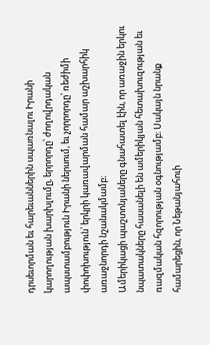դրսեւորման եւ հարեւաններին սպառնալու Իրանի կարողության խարխլումը, երրորդը՝ ժողովրդական ապստամբություն Իրանի ներսում, եւ չորրորդը՝ ռեժիմի փոփոխություն՝ երկրի կառավարման համար աշխարհիկ առաջնորդի նշանակմամբ։
Ամերիկացի պաշտոնյաները գնահատել էին, որ առաջին երկու նպատակները հասանելի են ամերիկյան հետախուզության եւ ռազմական հզորության օգնությամբ։ Սակայն նրանք համարեցին, որ Նեթանյահուի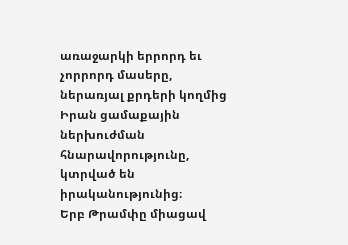առաջարկի երրորդ եւ չորրորդ մասերը, ներառյալ քրդերի կողմից Իրան ցամաքային ներխուժման հնարավորությունը, կտրված են իրականությունից։
Երբ Թրամփը միացավ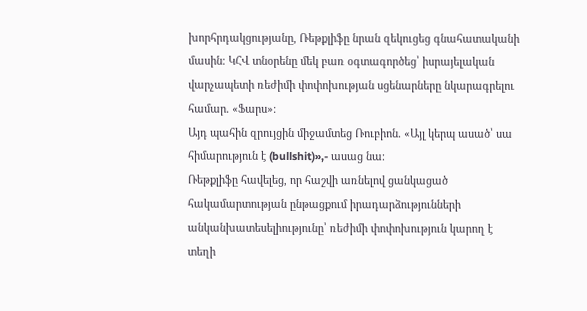խորհրդակցությանը, Ռեթքլիֆը նրան զեկուցեց գնահատականի մասին։ ԿՀՎ տնօրենը մեկ բառ օգտագործեց՝ իսրայելական վարչապետի ռեժիմի փոփոխության սցենարները նկարագրելու համար. «Ֆարս»։
Այդ պահին զրույցին միջամտեց Ռուբիոն. «Այլ կերպ ասած՝ սա հիմարություն է (bullshit)»,- ասաց նա։
Ռեթքլիֆը հավելեց, որ հաշվի առնելով ցանկացած հակամարտության ընթացքում իրադարձությունների անկանխատեսելիությունը՝ ռեժիմի փոփոխություն կարող է տեղի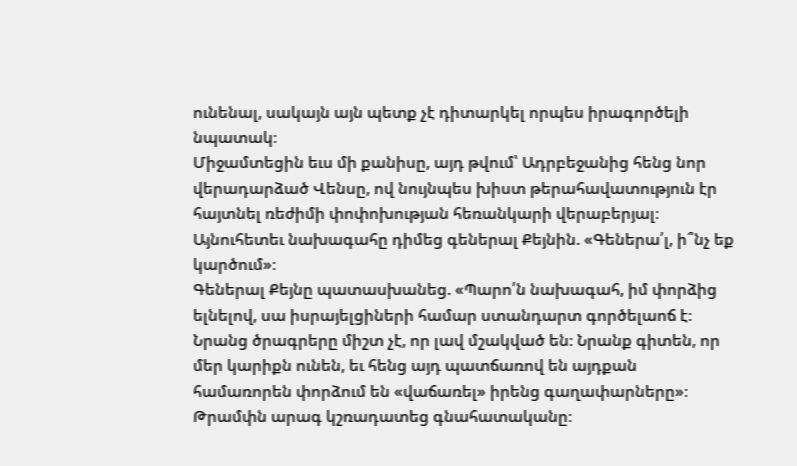ունենալ, սակայն այն պետք չէ դիտարկել որպես իրագործելի նպատակ։
Միջամտեցին եւս մի քանիսը, այդ թվում՝ Ադրբեջանից հենց նոր վերադարձած Վենսը, ով նույնպես խիստ թերահավատություն էր հայտնել ռեժիմի փոփոխության հեռանկարի վերաբերյալ։
Այնուհետեւ նախագահը դիմեց գեներալ Քեյնին. «Գեներա՛լ, ի՞նչ եք կարծում»։
Գեներալ Քեյնը պատասխանեց. «Պարո՛ն նախագահ, իմ փորձից ելնելով, սա իսրայելցիների համար ստանդարտ գործելաոճ է։ Նրանց ծրագրերը միշտ չէ, որ լավ մշակված են։ Նրանք գիտեն, որ մեր կարիքն ունեն, եւ հենց այդ պատճառով են այդքան համառորեն փորձում են «վաճառել» իրենց գաղափարները»։
Թրամփն արագ կշռադատեց գնահատականը։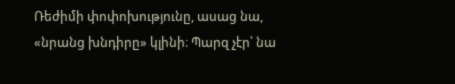Ռեժիմի փոփոխությունը, ասաց նա, «նրանց խնդիրը» կլինի։ Պարզ չէր՝ նա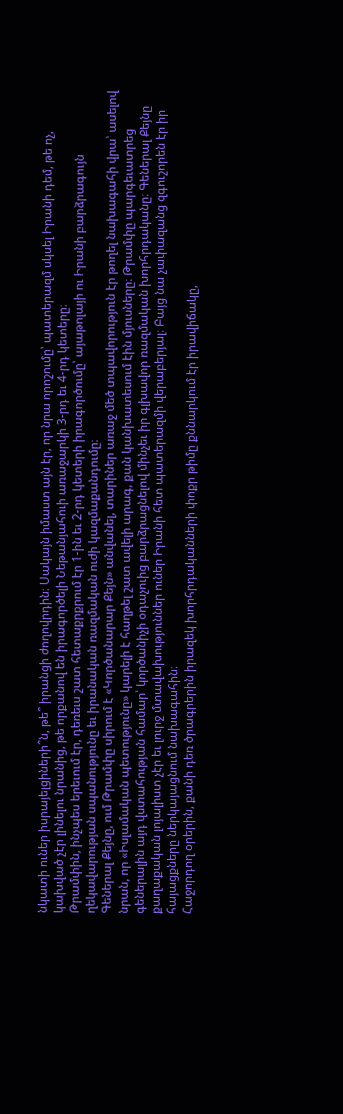նկատի ուներ իսրայելցիների՞ն, թե՞ իրանցի ժողովրդին։ Սակայն իմաստ այն էր, որ նրա որոշումը՝ պատերազմ սկսել Իրանի դեմ, թե ոչ, կախված չէր լինելու նրանից, թե որքանով են իրագործելի Նեթանյահուի առաջարկի 3-րդ եւ 4-րդ կետերը։
Թրամփին, ինչպես երեւում էր, դեռեւս շատ հետաքրքրում էր 1-ին եւ 2-րդ կետերի իրագործումը՝ այաթոլայի ու Իրանի բարձրագույն ղեկավարության սպանությունը եւ իրանական ռազմական ուժի կազմաքանդումը։
Գեներալ Քեյնը, ում Թրամփը սիրում է «Կործանարար Քեյն» անվանել, տարիներ առաջ մեծ տպավորություն էր թողել նախագահի վրա՝ ասելով նրան, որ «Իսլամական պետությունը» կարելի է հաղթել շատ ավելի արագ, քան կանխատեսում էին մյուսները։ Թրամփը պարգեւատրեց գեներալին այդ վստահության համար՝ կործանիչի օդաչուից բարձրացնելով մինչեւ իր գլխավոր ռազմական խորհրդականը։ Գեներալ Քեյնը քաղաքական լոյալիստ չէր եւ լուրջ մտավախություններ ուներ Իրանի հետ պատերազմի վերաբերյալ։ Բայց նա չափազանց զգուշորեն էր իր հայացքները ներկայացնում նախագահին։
Հաջորդող օրերին, քանի դեռ ծրագրերին իրազեկ խորհրդականների փոքր թիմը քննարկում էր իրավիճակը,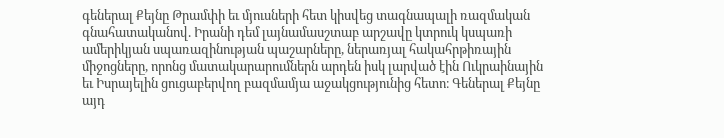գեներալ Քեյնը Թրամփի եւ մյուսների հետ կիսվեց տագնապալի ռազմական գնահատականով. Իրանի դեմ լայնամասշտաբ արշավը կտրուկ կսպառի ամերիկյան սպառազինության պաշարները, ներառյալ հակահրթիռային միջոցները, որոնց մատակարարումներն արդեն իսկ լարված էին Ուկրաինային եւ Իսրայելին ցուցաբերվող բազմամյա աջակցությունից հետո։ Գեներալ Քեյնը այդ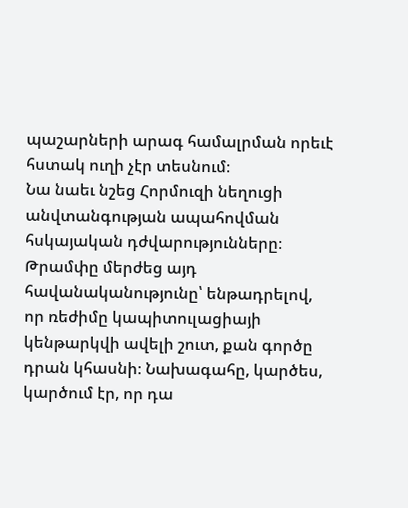պաշարների արագ համալրման որեւէ հստակ ուղի չէր տեսնում։
Նա նաեւ նշեց Հորմուզի նեղուցի անվտանգության ապահովման հսկայական դժվարությունները։ Թրամփը մերժեց այդ հավանականությունը՝ ենթադրելով, որ ռեժիմը կապիտուլացիայի կենթարկվի ավելի շուտ, քան գործը դրան կհասնի։ Նախագահը, կարծես, կարծում էր, որ դա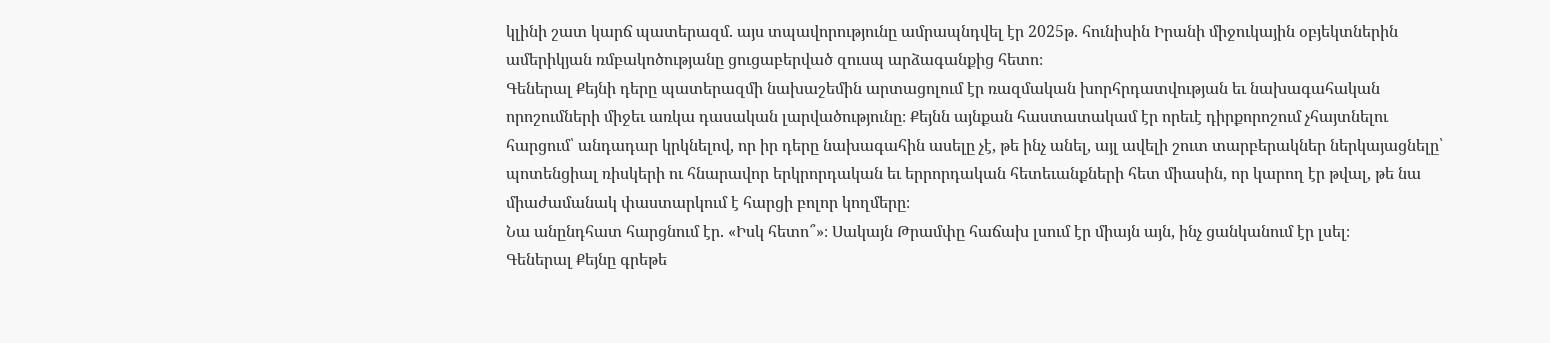կլինի շատ կարճ պատերազմ. այս տպավորությունը ամրապնդվել էր 2025թ. հունիսին Իրանի միջուկային օբյեկտներին ամերիկյան ռմբակոծությանը ցուցաբերված զուսպ արձագանքից հետո։
Գեներալ Քեյնի դերը պատերազմի նախաշեմին արտացոլում էր ռազմական խորհրդատվության եւ նախագահական որոշումների միջեւ առկա դասական լարվածությունը։ Քեյնն այնքան հաստատակամ էր որեւէ դիրքորոշում չհայտնելու հարցում՝ անդադար կրկնելով, որ իր դերը նախագահին ասելը չէ, թե ինչ անել, այլ ավելի շուտ տարբերակներ ներկայացնելը՝ պոտենցիալ ռիսկերի ու հնարավոր երկրորդական եւ երրորդական հետեւանքների հետ միասին, որ կարող էր թվալ, թե նա միաժամանակ փաստարկում է հարցի բոլոր կողմերը։
Նա անընդհատ հարցնում էր. «Իսկ հետո՞»։ Սակայն Թրամփը հաճախ լսում էր միայն այն, ինչ ցանկանում էր լսել։
Գեներալ Քեյնը գրեթե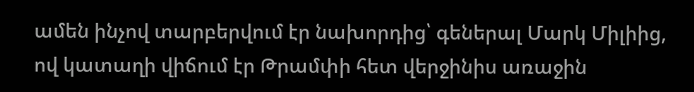ամեն ինչով տարբերվում էր նախորդից՝ գեներալ Մարկ Միլիից, ով կատաղի վիճում էր Թրամփի հետ վերջինիս առաջին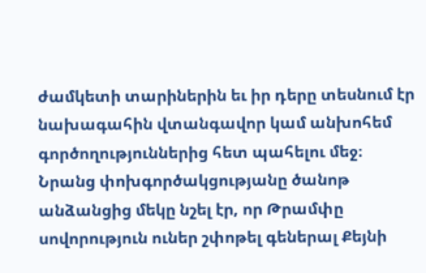ժամկետի տարիներին եւ իր դերը տեսնում էր նախագահին վտանգավոր կամ անխոհեմ գործողություններից հետ պահելու մեջ։
Նրանց փոխգործակցությանը ծանոթ անձանցից մեկը նշել էր, որ Թրամփը սովորություն ուներ շփոթել գեներալ Քեյնի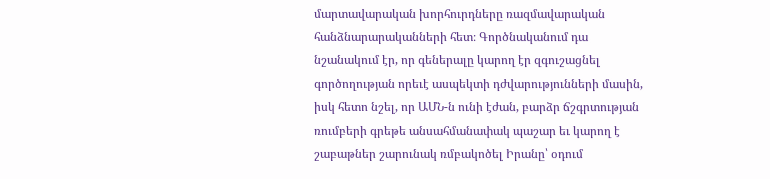մարտավարական խորհուրդները ռազմավարական հանձնարարականների հետ։ Գործնականում դա նշանակում էր, որ գեներալը կարող էր զգուշացնել գործողության որեւէ ասպեկտի դժվարությունների մասին, իսկ հետո նշել, որ ԱՄՆ-ն ունի էժան, բարձր ճշգրտության ռումբերի գրեթե անսահմանափակ պաշար եւ կարող է շաբաթներ շարունակ ռմբակոծել Իրանը՝ օդում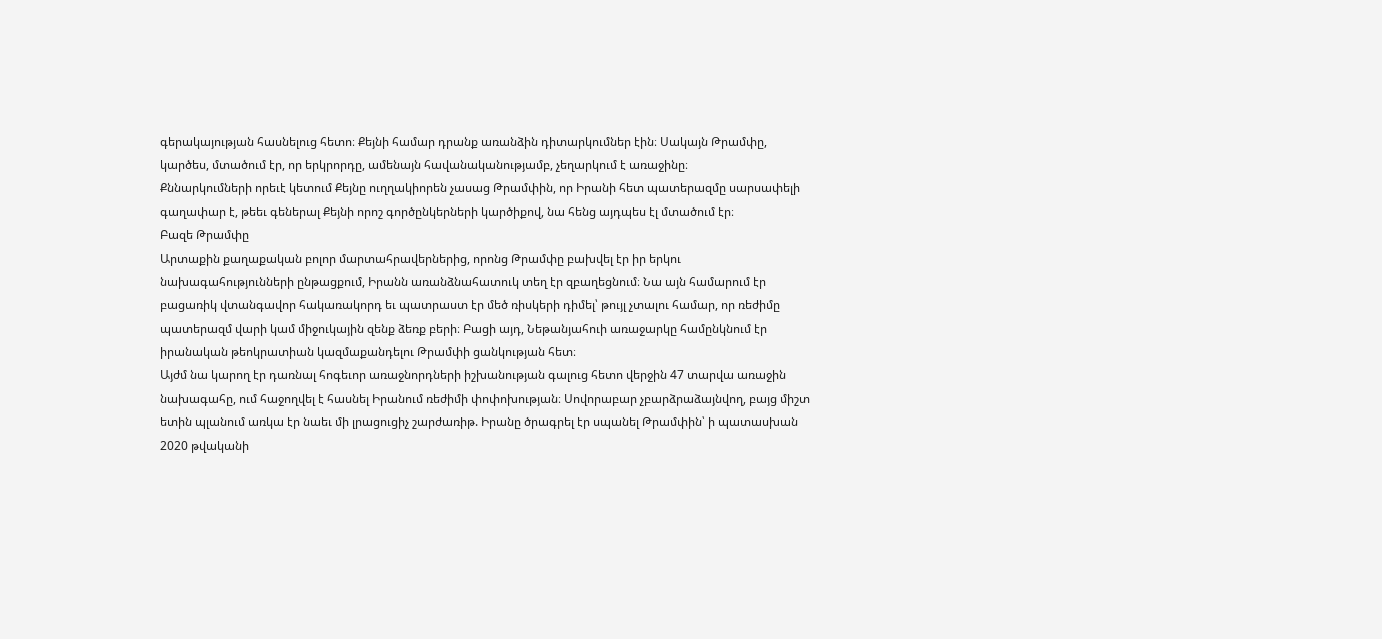գերակայության հասնելուց հետո։ Քեյնի համար դրանք առանձին դիտարկումներ էին։ Սակայն Թրամփը, կարծես, մտածում էր, որ երկրորդը, ամենայն հավանականությամբ, չեղարկում է առաջինը։
Քննարկումների որեւէ կետում Քեյնը ուղղակիորեն չասաց Թրամփին, որ Իրանի հետ պատերազմը սարսափելի գաղափար է, թեեւ գեներալ Քեյնի որոշ գործընկերների կարծիքով, նա հենց այդպես էլ մտածում էր։
Բազե Թրամփը
Արտաքին քաղաքական բոլոր մարտահրավերներից, որոնց Թրամփը բախվել էր իր երկու նախագահությունների ընթացքում, Իրանն առանձնահատուկ տեղ էր զբաղեցնում։ Նա այն համարում էր բացառիկ վտանգավոր հակառակորդ եւ պատրաստ էր մեծ ռիսկերի դիմել՝ թույլ չտալու համար, որ ռեժիմը պատերազմ վարի կամ միջուկային զենք ձեռք բերի։ Բացի այդ, Նեթանյահուի առաջարկը համընկնում էր իրանական թեոկրատիան կազմաքանդելու Թրամփի ցանկության հետ։
Այժմ նա կարող էր դառնալ հոգեւոր առաջնորդների իշխանության գալուց հետո վերջին 47 տարվա առաջին նախագահը, ում հաջողվել է հասնել Իրանում ռեժիմի փոփոխության։ Սովորաբար չբարձրաձայնվող, բայց միշտ ետին պլանում առկա էր նաեւ մի լրացուցիչ շարժառիթ. Իրանը ծրագրել էր սպանել Թրամփին՝ ի պատասխան 2020 թվականի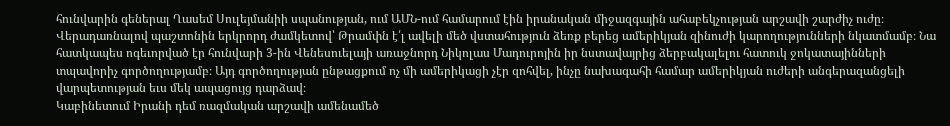հունվարին գեներալ Ղասեմ Սուլեյմանիի սպանության, ում ԱՄՆ-ում համարում էին իրանական միջազգային ահաբեկչության արշավի շարժիչ ուժը։
Վերադառնալով պաշտոնին երկրորդ ժամկետով՝ Թրամփն է՛լ ավելի մեծ վստահություն ձեռք բերեց ամերիկյան զինուժի կարողությունների նկատմամբ։ Նա հատկապես ոգեւորված էր հունվարի 3-ին Վենեսուելայի առաջնորդ Նիկոլաս Մադուրոյին իր նստավայրից ձերբակալելու հատուկ ջոկատայինների տպավորիչ գործողությամբ։ Այդ գործողության ընթացքում ոչ մի ամերիկացի չէր զոհվել, ինչը նախագահի համար ամերիկյան ուժերի անգերազանցելի վարպետության եւս մեկ ապացույց դարձավ։
Կաբինետում Իրանի դեմ ռազմական արշավի ամենամեծ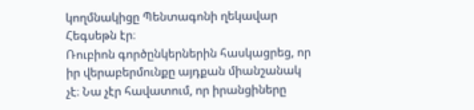կողմնակիցը Պենտագոնի ղեկավար Հեգսեթն էր։
Ռուբիոն գործընկերներին հասկացրեց, որ իր վերաբերմունքը այդքան միանշանակ չէ։ Նա չէր հավատում, որ իրանցիները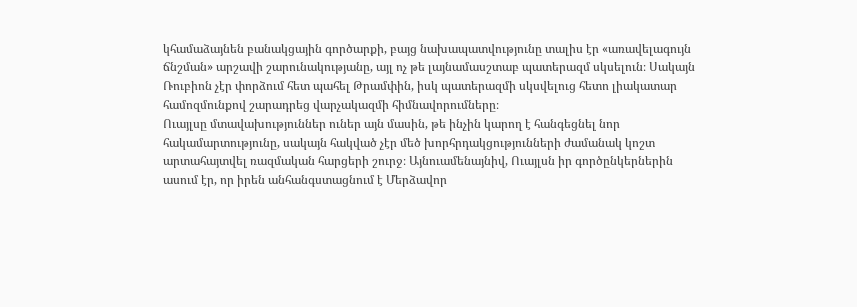կհամաձայնեն բանակցային գործարքի, բայց նախապատվությունը տալիս էր «առավելագույն ճնշման» արշավի շարունակությանը, այլ ոչ թե լայնամասշտաբ պատերազմ սկսելուն։ Սակայն Ռուբիոն չէր փորձում հետ պահել Թրամփին, իսկ պատերազմի սկսվելուց հետո լիակատար համոզմունքով շարադրեց վարչակազմի հիմնավորումները։
Ուայլսը մտավախություններ ուներ այն մասին, թե ինչին կարող է հանգեցնել նոր հակամարտությունը, սակայն հակված չէր մեծ խորհրդակցությունների ժամանակ կոշտ արտահայտվել ռազմական հարցերի շուրջ։ Այնուամենայնիվ, Ուայլսն իր գործընկերներին ասում էր, որ իրեն անհանգստացնում է Մերձավոր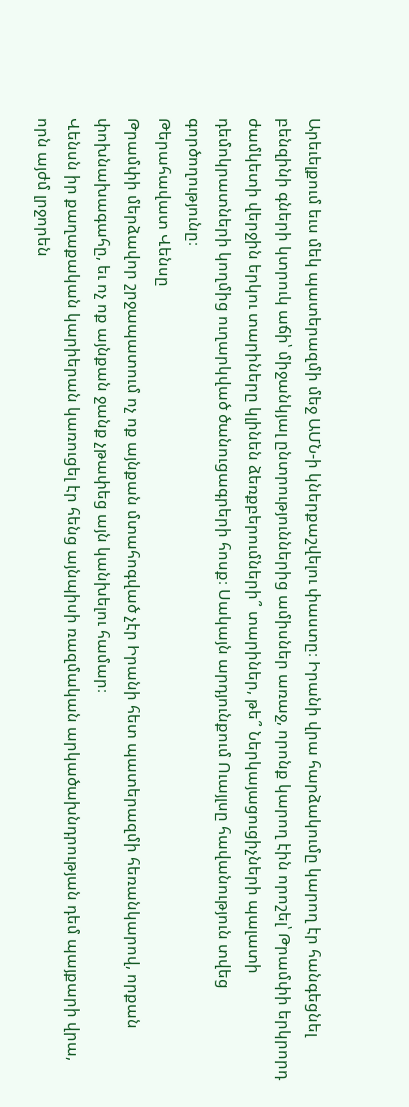Արեւելքում եւս մեկ պատերազմի մեջ ԱՄՆ-ի կներքաշվելու փաստը։ Իրանի վրա հարձակումը կարող էր հանգեցնել բենզինի գների կտրուկ աճի՝ միջանկյալ ընտրություններից ամիսներ առաջ, որոնք կարող էին որոշել՝ Թրամփի երկրորդ ժամկետի վերջին երկու տարիները կլինեն ձեռքբերումների՞ տարիներ, թե՞ Ներկայացուցիչների պալատի դեմոկրատների կողմից ուղարկված ծանուցագրերի հոսք։ Սակայն արդյունքում Ուայլսը հավանություն տվեց գործողությունը։
Թերահավատ Վենսը
Թրամփի մերձավոր շրջապատում ոչ ոք այնքան մտահոգված չէր Իրանի հետ պատերազմի հեռանկարով, որքան փոխնախագահը, եւ ոչ ոք այնքան ջանք չթափեց այն կանխելու համար։
Վենսն իր քաղաքական կարիերան կառուցել էր հենց այնպիսի ռազմական արկածախնդրության դեմ պայքարի վրա, որն այժմ լրջորեն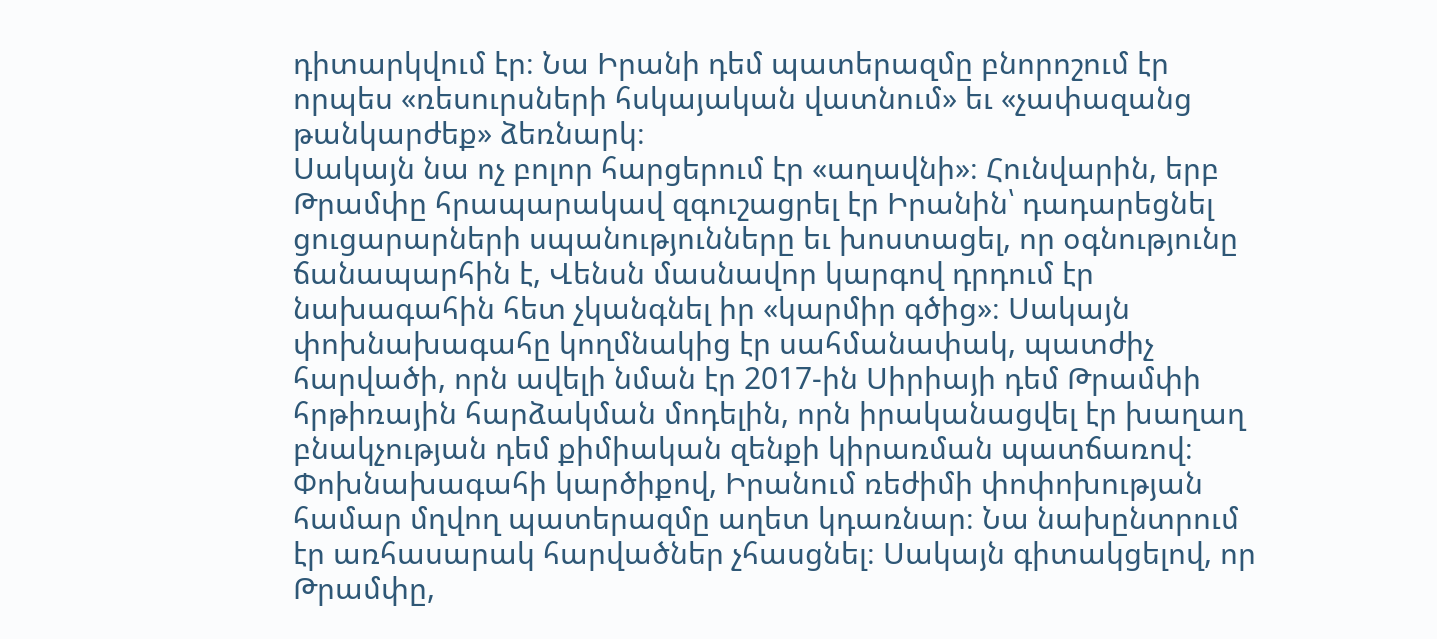դիտարկվում էր։ Նա Իրանի դեմ պատերազմը բնորոշում էր որպես «ռեսուրսների հսկայական վատնում» եւ «չափազանց թանկարժեք» ձեռնարկ։
Սակայն նա ոչ բոլոր հարցերում էր «աղավնի»։ Հունվարին, երբ Թրամփը հրապարակավ զգուշացրել էր Իրանին՝ դադարեցնել ցուցարարների սպանությունները եւ խոստացել, որ օգնությունը ճանապարհին է, Վենսն մասնավոր կարգով դրդում էր նախագահին հետ չկանգնել իր «կարմիր գծից»։ Սակայն փոխնախագահը կողմնակից էր սահմանափակ, պատժիչ հարվածի, որն ավելի նման էր 2017-ին Սիրիայի դեմ Թրամփի հրթիռային հարձակման մոդելին, որն իրականացվել էր խաղաղ բնակչության դեմ քիմիական զենքի կիրառման պատճառով։
Փոխնախագահի կարծիքով, Իրանում ռեժիմի փոփոխության համար մղվող պատերազմը աղետ կդառնար։ Նա նախընտրում էր առհասարակ հարվածներ չհասցնել։ Սակայն գիտակցելով, որ Թրամփը,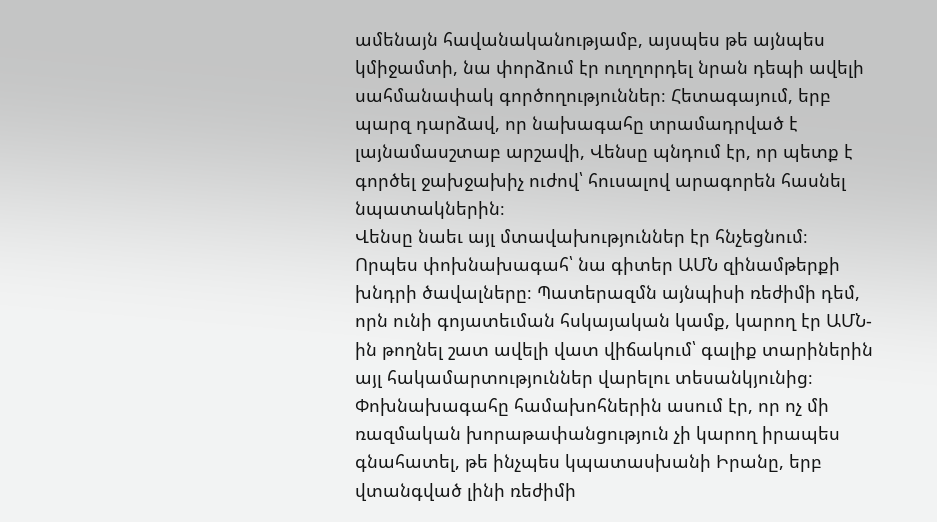ամենայն հավանականությամբ, այսպես թե այնպես կմիջամտի, նա փորձում էր ուղղորդել նրան դեպի ավելի սահմանափակ գործողություններ։ Հետագայում, երբ պարզ դարձավ, որ նախագահը տրամադրված է լայնամասշտաբ արշավի, Վենսը պնդում էր, որ պետք է գործել ջախջախիչ ուժով՝ հուսալով արագորեն հասնել նպատակներին։
Վենսը նաեւ այլ մտավախություններ էր հնչեցնում։ Որպես փոխնախագահ՝ նա գիտեր ԱՄՆ զինամթերքի խնդրի ծավալները։ Պատերազմն այնպիսի ռեժիմի դեմ, որն ունի գոյատեւման հսկայական կամք, կարող էր ԱՄՆ-ին թողնել շատ ավելի վատ վիճակում՝ գալիք տարիներին այլ հակամարտություններ վարելու տեսանկյունից։
Փոխնախագահը համախոհներին ասում էր, որ ոչ մի ռազմական խորաթափանցություն չի կարող իրապես գնահատել, թե ինչպես կպատասխանի Իրանը, երբ վտանգված լինի ռեժիմի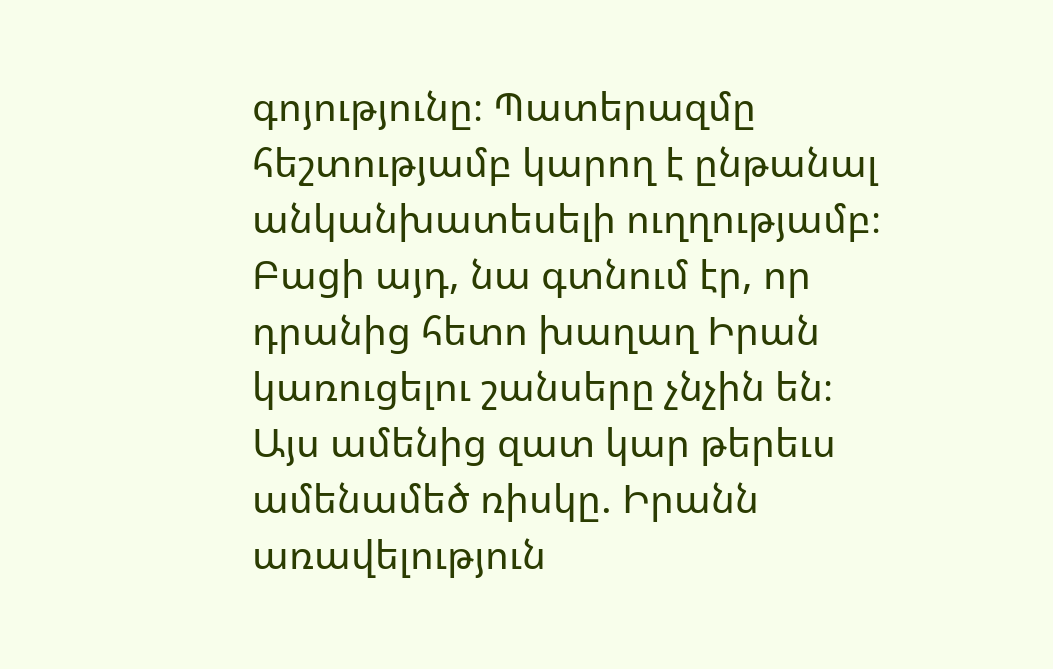գոյությունը։ Պատերազմը հեշտությամբ կարող է ընթանալ անկանխատեսելի ուղղությամբ։ Բացի այդ, նա գտնում էր, որ դրանից հետո խաղաղ Իրան կառուցելու շանսերը չնչին են։
Այս ամենից զատ կար թերեւս ամենամեծ ռիսկը. Իրանն առավելություն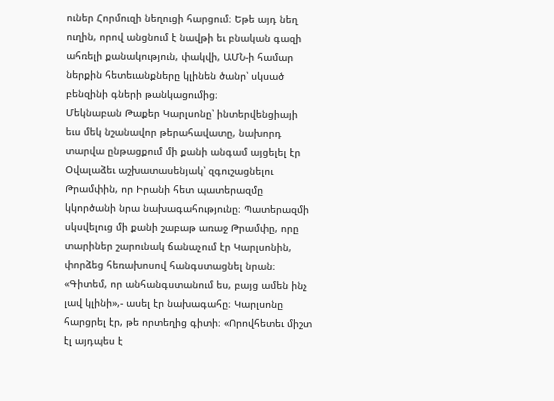ուներ Հորմուզի նեղուցի հարցում։ Եթե այդ նեղ ուղին, որով անցնում է նավթի եւ բնական գազի ահռելի քանակություն, փակվի, ԱՄՆ-ի համար ներքին հետեւանքները կլինեն ծանր՝ սկսած բենզինի գների թանկացումից։
Մեկնաբան Թաքեր Կարլսոնը՝ ինտերվենցիայի եւս մեկ նշանավոր թերահավատը, նախորդ տարվա ընթացքում մի քանի անգամ այցելել էր Օվալաձեւ աշխատասենյակ՝ զգուշացնելու Թրամփին, որ Իրանի հետ պատերազմը կկործանի նրա նախագահությունը։ Պատերազմի սկսվելուց մի քանի շաբաթ առաջ Թրամփը, որը տարիներ շարունակ ճանաչում էր Կարլսոնին, փորձեց հեռախոսով հանգստացնել նրան։ «Գիտեմ, որ անհանգստանում ես, բայց ամեն ինչ լավ կլինի»,- ասել էր նախագահը։ Կարլսոնը հարցրել էր, թե որտեղից գիտի։ «Որովհետեւ միշտ էլ այդպես է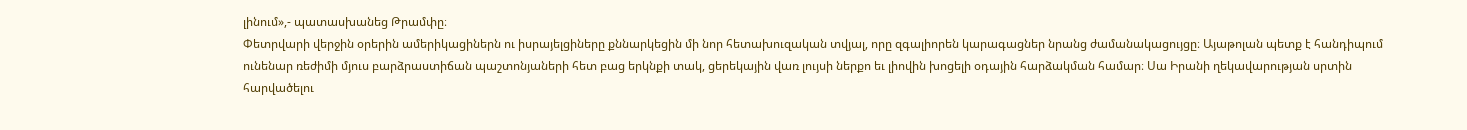լինում»,- պատասխանեց Թրամփը։
Փետրվարի վերջին օրերին ամերիկացիներն ու իսրայելցիները քննարկեցին մի նոր հետախուզական տվյալ, որը զգալիորեն կարագացներ նրանց ժամանակացույցը։ Այաթոլան պետք է հանդիպում ունենար ռեժիմի մյուս բարձրաստիճան պաշտոնյաների հետ բաց երկնքի տակ, ցերեկային վառ լույսի ներքո եւ լիովին խոցելի օդային հարձակման համար։ Սա Իրանի ղեկավարության սրտին հարվածելու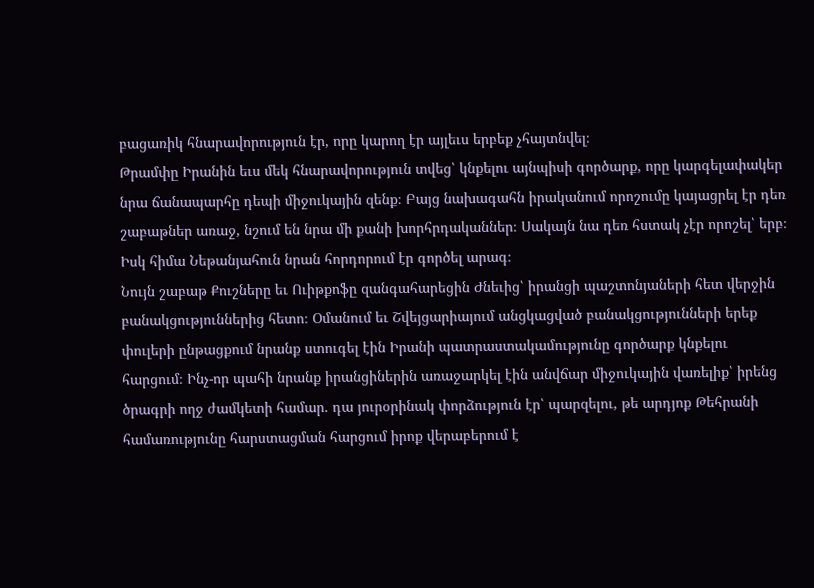բացառիկ հնարավորություն էր, որը կարող էր այլեւս երբեք չհայտնվել։
Թրամփը Իրանին եւս մեկ հնարավորություն տվեց՝ կնքելու այնպիսի գործարք, որը կարգելափակեր նրա ճանապարհը դեպի միջուկային զենք։ Բայց նախագահն իրականում որոշումը կայացրել էր դեռ շաբաթներ առաջ, նշում են նրա մի քանի խորհրդականներ։ Սակայն նա դեռ հստակ չէր որոշել՝ երբ։ Իսկ հիմա Նեթանյահուն նրան հորդորում էր գործել արագ։
Նույն շաբաթ Քուշները եւ Ուիթքոֆը զանգահարեցին Ժնեւից՝ իրանցի պաշտոնյաների հետ վերջին բանակցություններից հետո։ Օմանում եւ Շվեյցարիայում անցկացված բանակցությունների երեք փուլերի ընթացքում նրանք ստուգել էին Իրանի պատրաստակամությունը գործարք կնքելու հարցում։ Ինչ-որ պահի նրանք իրանցիներին առաջարկել էին անվճար միջուկային վառելիք՝ իրենց ծրագրի ողջ ժամկետի համար. դա յուրօրինակ փորձություն էր՝ պարզելու, թե արդյոք Թեհրանի համառությունը հարստացման հարցում իրոք վերաբերում է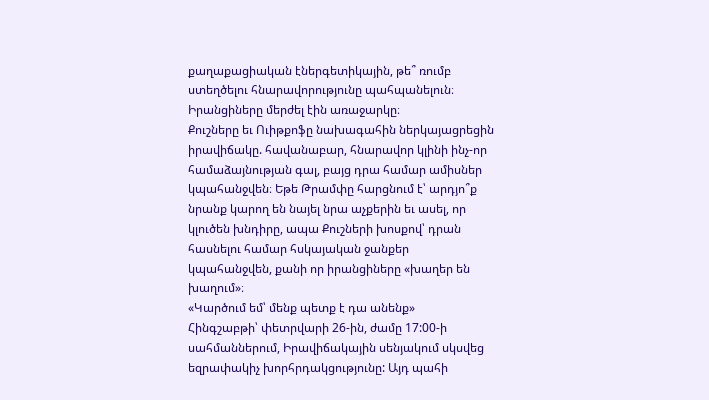քաղաքացիական էներգետիկային, թե՞ ռումբ ստեղծելու հնարավորությունը պահպանելուն։
Իրանցիները մերժել էին առաջարկը։
Քուշները եւ Ուիթքոֆը նախագահին ներկայացրեցին իրավիճակը. հավանաբար, հնարավոր կլինի ինչ-որ համաձայնության գալ, բայց դրա համար ամիսներ կպահանջվեն։ Եթե Թրամփը հարցնում է՝ արդյո՞ք նրանք կարող են նայել նրա աչքերին եւ ասել, որ կլուծեն խնդիրը, ապա Քուշների խոսքով՝ դրան հասնելու համար հսկայական ջանքեր կպահանջվեն, քանի որ իրանցիները «խաղեր են խաղում»։
«Կարծում եմ՝ մենք պետք է դա անենք»
Հինգշաբթի՝ փետրվարի 26-ին, ժամը 17:00-ի սահմաններում, Իրավիճակային սենյակում սկսվեց եզրափակիչ խորհրդակցությունը: Այդ պահի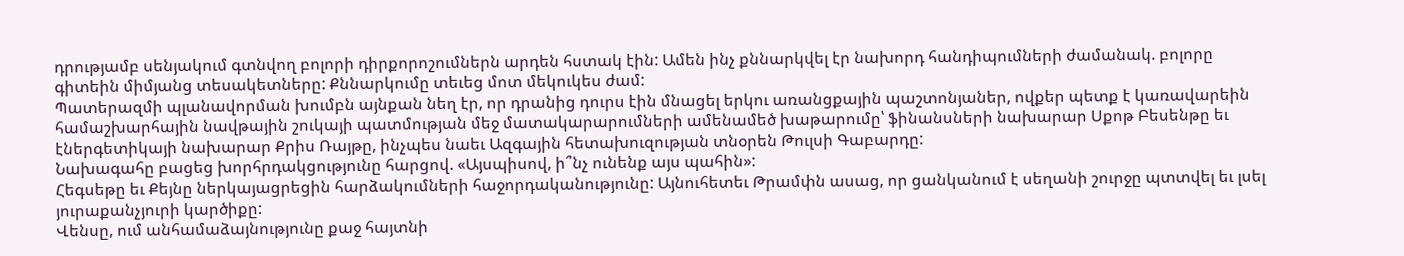դրությամբ սենյակում գտնվող բոլորի դիրքորոշումներն արդեն հստակ էին: Ամեն ինչ քննարկվել էր նախորդ հանդիպումների ժամանակ. բոլորը գիտեին միմյանց տեսակետները: Քննարկումը տեւեց մոտ մեկուկես ժամ:
Պատերազմի պլանավորման խումբն այնքան նեղ էր, որ դրանից դուրս էին մնացել երկու առանցքային պաշտոնյաներ, ովքեր պետք է կառավարեին համաշխարհային նավթային շուկայի պատմության մեջ մատակարարումների ամենամեծ խաթարումը՝ ֆինանսների նախարար Սքոթ Բեսենթը եւ էներգետիկայի նախարար Քրիս Ռայթը, ինչպես նաեւ Ազգային հետախուզության տնօրեն Թուլսի Գաբարդը:
Նախագահը բացեց խորհրդակցությունը հարցով. «Այսպիսով, ի՞նչ ունենք այս պահին»:
Հեգսեթը եւ Քեյնը ներկայացրեցին հարձակումների հաջորդականությունը: Այնուհետեւ Թրամփն ասաց, որ ցանկանում է սեղանի շուրջը պտտվել եւ լսել յուրաքանչյուրի կարծիքը:
Վենսը, ում անհամաձայնությունը քաջ հայտնի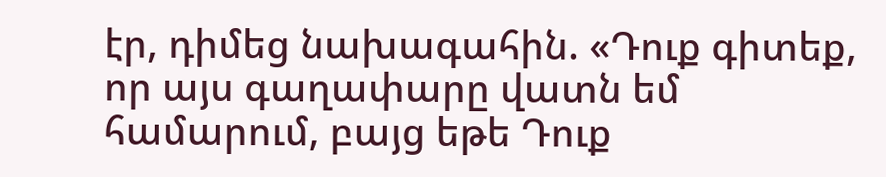էր, դիմեց նախագահին. «Դուք գիտեք, որ այս գաղափարը վատն եմ համարում, բայց եթե Դուք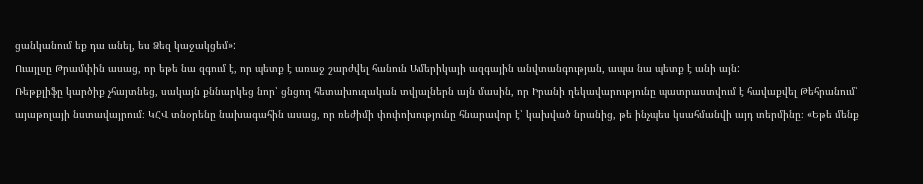ցանկանում եք դա անել, ես Ձեզ կաջակցեմ»:
Ուայլսը Թրամփին ասաց, որ եթե նա զգում է, որ պետք է առաջ շարժվել հանուն Ամերիկայի ազգային անվտանգության, ապա նա պետք է անի այն:
Ռեթքլիֆը կարծիք չհայտնեց, սակայն քննարկեց նոր՝ ցնցող հետախուզական տվյալներն այն մասին, որ Իրանի ղեկավարությունը պատրաստվում է հավաքվել Թեհրանում՝ այաթոլայի նստավայրում։ ԿՀՎ տնօրենը նախագահին ասաց, որ ռեժիմի փոփոխությունը հնարավոր է՝ կախված նրանից, թե ինչպես կսահմանվի այդ տերմինը։ «Եթե մենք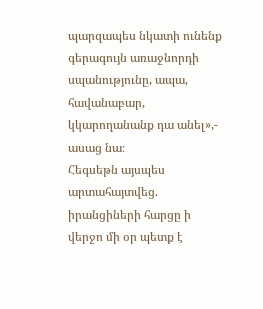պարզապես նկատի ունենք գերագույն առաջնորդի սպանությունը, ապա, հավանաբար, կկարողանանք դա անել»,- ասաց նա։
Հեգսեթն այսպես արտահայտվեց. իրանցիների հարցը ի վերջո մի օր պետք է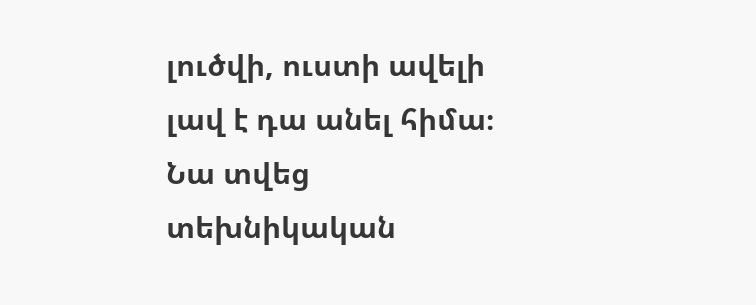լուծվի, ուստի ավելի լավ է դա անել հիմա։ Նա տվեց տեխնիկական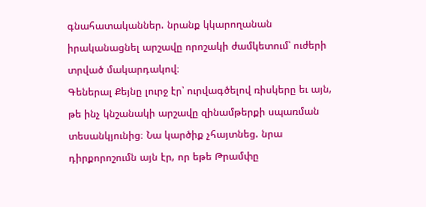գնահատականներ. նրանք կկարողանան իրականացնել արշավը որոշակի ժամկետում՝ ուժերի տրված մակարդակով։
Գեներալ Քեյնը լուրջ էր՝ ուրվագծելով ռիսկերը եւ այն, թե ինչ կնշանակի արշավը զինամթերքի սպառման տեսանկյունից։ Նա կարծիք չհայտնեց. նրա դիրքորոշումն այն էր, որ եթե Թրամփը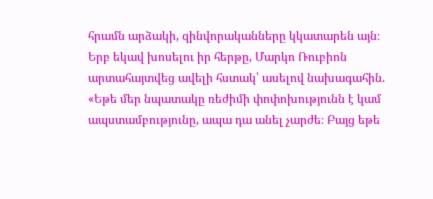հրամն արձակի, զինվորականները կկատարեն այն։
Երբ եկավ խոսելու իր հերթը, Մարկո Ռուբիոն արտահայտվեց ավելի հստակ՝ ասելով նախագահին.
«Եթե մեր նպատակը ռեժիմի փոփոխությունն է կամ ապստամբությունը, ապա դա անել չարժե։ Բայց եթե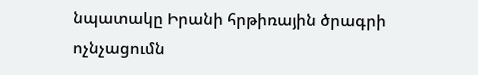նպատակը Իրանի հրթիռային ծրագրի ոչնչացումն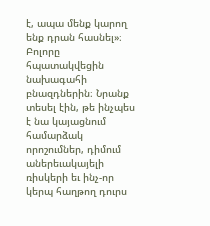է, ապա մենք կարող ենք դրան հասնել»։
Բոլորը հպատակվեցին նախագահի բնազդներին։ Նրանք տեսել էին, թե ինչպես է նա կայացնում համարձակ որոշումներ, դիմում աներեւակայելի ռիսկերի եւ ինչ-որ կերպ հաղթող դուրս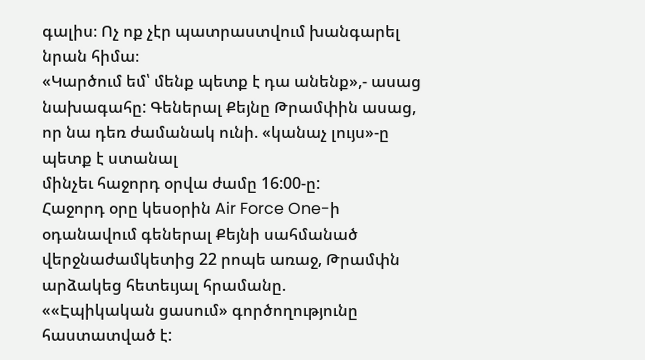գալիս։ Ոչ ոք չէր պատրաստվում խանգարել նրան հիմա։
«Կարծում եմ՝ մենք պետք է դա անենք»,- ասաց նախագահը: Գեներալ Քեյնը Թրամփին ասաց, որ նա դեռ ժամանակ ունի. «կանաչ լույս»-ը պետք է ստանալ
մինչեւ հաջորդ օրվա ժամը 16:00-ը:
Հաջորդ օրը կեսօրին Air Force One-ի օդանավում գեներալ Քեյնի սահմանած վերջնաժամկետից 22 րոպե առաջ, Թրամփն արձակեց հետեւյալ հրամանը.
««Էպիկական ցասում» գործողությունը հաստատված է: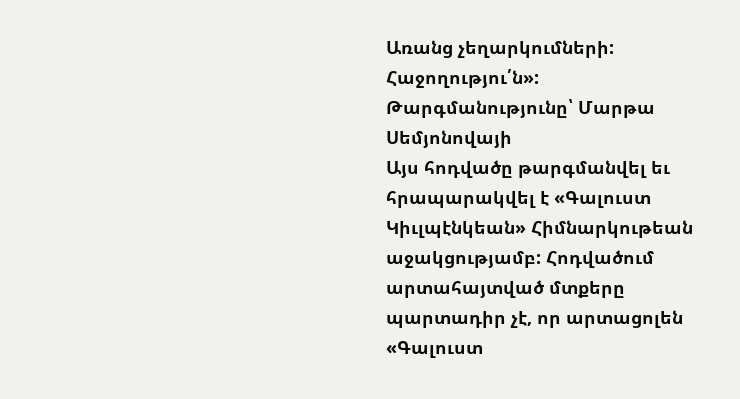Առանց չեղարկումների: Հաջողությու՛ն»:
Թարգմանությունը՝ Մարթա Սեմյոնովայի
Այս հոդվածը թարգմանվել եւ հրապարակվել է «Գալուստ Կիւլպէնկեան» Հիմնարկութեան աջակցությամբ: Հոդվածում արտահայտված մտքերը պարտադիր չէ, որ արտացոլեն «Գալուստ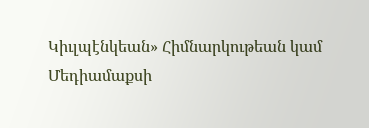Կիւլպէնկեան» Հիմնարկութեան կամ Մեդիամաքսի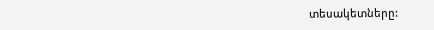տեսակետները: